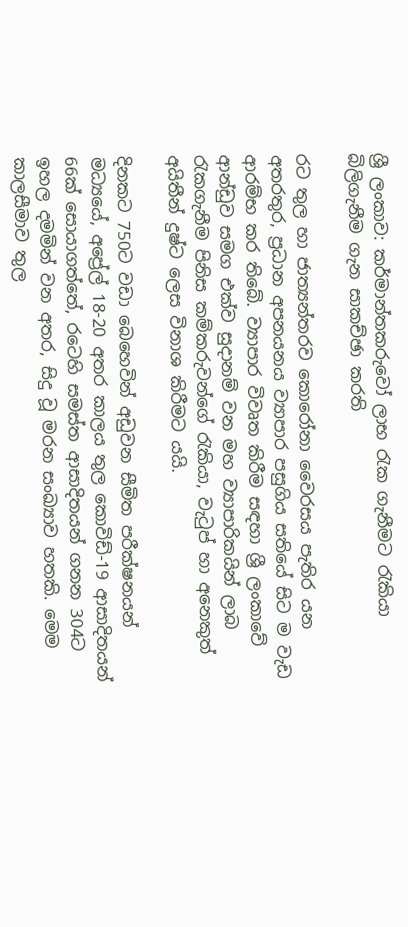ශ්‍රී ලංකාව: කර්මාන්තකරුවෝ ලාභ රැක ගැනීමට රැකියා බිලිගැනීම ගැන සාකච්ඡා කරති

රට තුල හා ජාත්‍යන්තරව කොරෝනා වෛරසය පැතිර යන අතරතුර, ප්‍රධාන අපනයනය ව්‍යාපාර පසුගිය සතියේ සිට ම වැඩ ආරම්භ කර තිබේ. ව්‍යාපාර විවෘත කිරීම සඳහා ශ්‍රී ලංකාවේ ආන්ඩුව සමග එක්ව සුදානම් වන මහ ව්‍යාපාරිකයින් ලාබ රැකගැනීම පිනිස කම්කරුවන්ගේ රැකියා, වැටුප් හා අනෙකුත් අයිතීන් දුෂ්ට ලෙස විනාශ කිරීමට යයි.

දිනකට 750ට වඩා බෙහෙවින් අඩුවන සීමිත පරීක්ෂනයන් මධ්‍යයේ, අප්‍රේල් 18-20 අතර කාලය තුල කොවිඩ්-19 ආසාදිතයන් 66ක් සොයාගත්තේ, රටෙහි සමස්ත ආසාදිතයන් ගනන 304ට ඉහල දමමින් වන අතර, සිදු වූ මරන සංඛ්‍යාව හතකි. මෙම කාලසීමාව තුල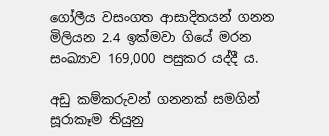ගෝලීය වසංගත ආසාදිතයන් ගනන මිලියන 2.4 ඉක්මවා ගියේ මරන සංඛ්‍යාව 169,000 පසුකර යද්දී ය.

අඩු කම්කරුවන් ගනනක් සමගින් සූරාකෑම තියුනු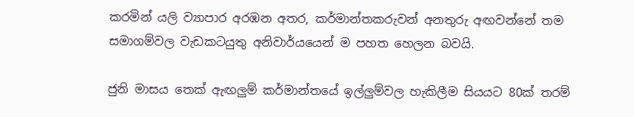කරමින් යලි ව්‍යාපාර අරඹන අතර, කර්මාන්තකරුවන් අනතුරු අඟවන්නේ තම සමාගම්වල වැඩකටයුතු අනිවාර්යයෙන් ම පහත හෙලන බවයි.

ජුනි මාසය තෙක් ඇඟලුම් කර්මාන්තයේ ඉල්ලුම්වල හැකිලීම සියයට 80ක් තරම්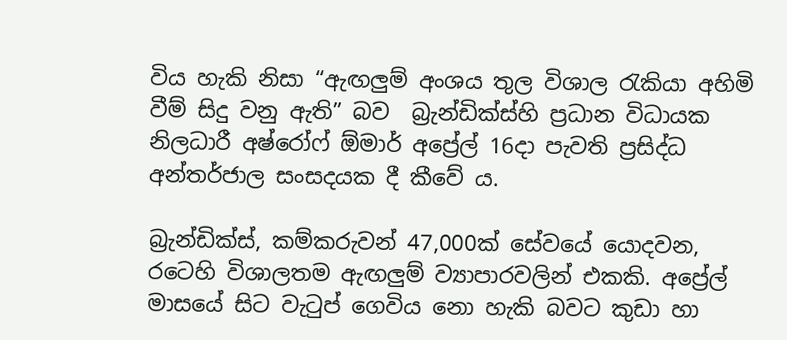විය හැකි නිසා “ඇඟලුම් අංශය තුල විශාල රැකියා අහිමි වීම් සිදු වනු ඇති” බව  බ්‍රැන්ඩික්ස්හි ප්‍රධාන විධායක නිලධාරී අෂ්රෝෆ් ඕමාර් අප්‍රේල් 16දා පැවති ප්‍රසිද්ධ අන්තර්ජාල සංසදයක දී කීවේ ය.

බ්‍රැන්ඩික්ස්, කම්කරුවන් 47,000ක් සේවයේ යොදවන, රටෙහි විශාලතම ඇඟලුම් ව්‍යාපාරවලින් එකකි. අප්‍රේල් මාසයේ සිට වැටුප් ගෙවිය නො හැකි බවට කුඩා හා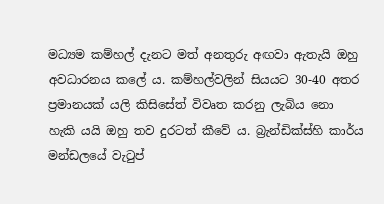මධ්‍යම කම්හල් දැනට මත් අනතුරු අඟවා ඇතැයි ඔහු අවධාරනය කලේ ය. කම්හල්වලින් සියයට 30-40 අතර ප්‍රමානයක් යලි කිසිසේත් විවෘත කරනු ලැබිය නො හැකි යයි ඔහු තව දුරටත් කීවේ ය. බ්‍රැන්ඩික්ස්හි කාර්ය මන්ඩලයේ වැටුප්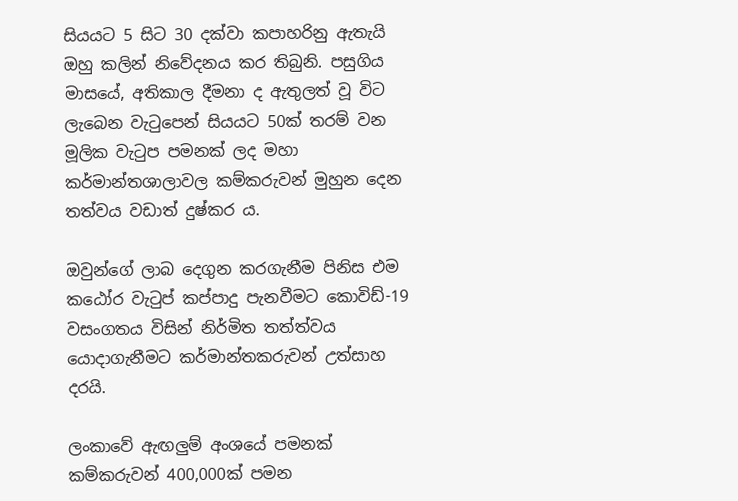සියයට 5 සිට 30 දක්වා කපාහරිනු ඇතැයි ඔහු කලින් නිවේදනය කර තිබුනි. පසුගිය මාසයේ, අතිකාල දීමනා ද ඇතුලත් වූ විට ලැබෙන වැටුපෙන් සියයට 50ක් තරම් වන මූලික වැටුප පමනක් ලද මහා කර්මාන්තශාලාවල කම්කරුවන් මුහුන දෙන තත්වය වඩාත් දුෂ්කර ය.

ඔවුන්ගේ ලාබ දෙගුන කරගැනීම පිනිස එම කඨෝර වැටුප් කප්පාදු පැනවීමට කොවිඩ්-19 වසංගතය විසින් නිර්මිත තත්ත්වය යොදාගැනීමට කර්මාන්තකරුවන් උත්සාහ දරයි.

ලංකාවේ ඇඟලුම් අංශයේ පමනක් කම්කරුවන් 400,000ක් පමන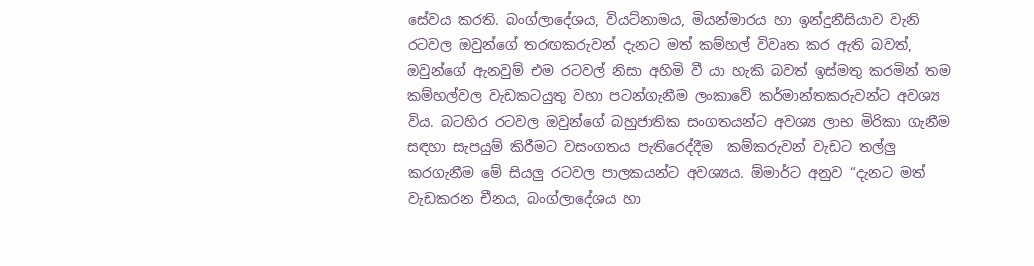සේවය කරති. බංග්ලාදේශය, වියට්නාමය, මියන්මාරය හා ඉන්දුනීසියාව වැනි රටවල ඔවුන්ගේ තරඟකරුවන් දැනට මත් කම්හල් විවෘත කර ඇති බවත්, ඔවුන්ගේ ඇනවුම් එම රටවල් නිසා අහිමි වී යා හැකි බවත් ඉස්මතු කරමින් තම කම්හල්වල වැඩකටයුතු වහා පටන්ගැනීම ලංකාවේ කර්මාන්තකරුවන්ට අවශ්‍ය විය. බටහිර රටවල ඔවුන්ගේ බහුජාතික සංගතයන්ට අවශ්‍ය ලාභ මිරිකා ගැනීම සඳහා සැපයුම් කිරීමට වසංගතය පැතිරෙද්දීම  කම්කරුවන් වැඩට තල්ලු කරගැනීම මේ සියලු රටවල පාලකයන්ට අවශ්‍යය. ඕමාර්ට අනුව “දැනට මත් වැඩකරන චීනය, බංග්ලාදේශය හා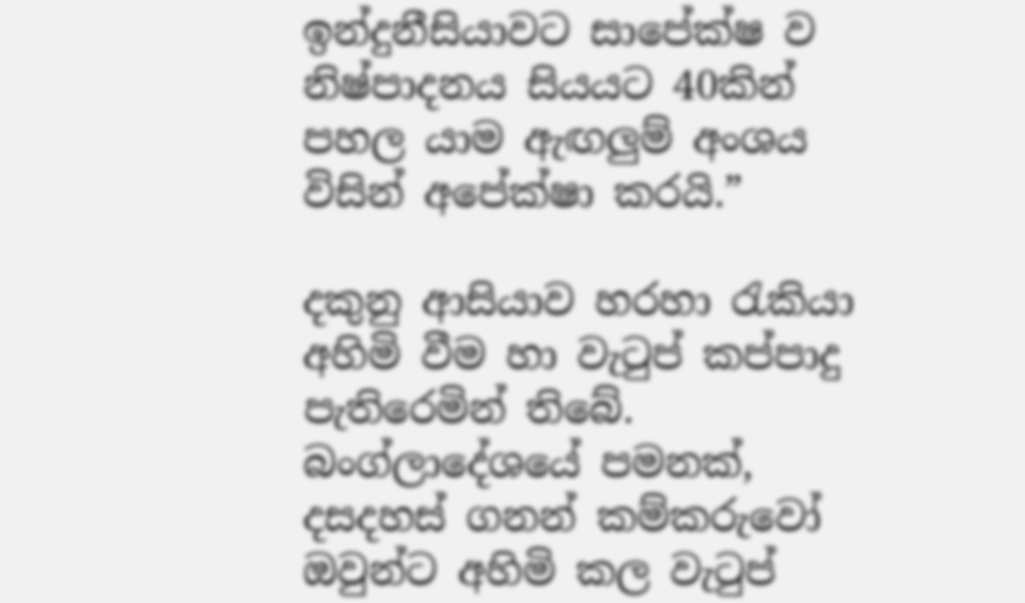ඉන්දුනීසියාවට සාපේක්ෂ ව නිෂ්පාදනය සියයට 40කින් පහල යාම ඇඟලුම් අංශය විසින් අපේක්ෂා කරයි.”

දකුනු ආසියාව හරහා රැකියා අහිමි වීම හා වැටුප් කප්පාදු පැතිරෙමින් තිබේ. බංග්ලාදේශයේ පමනක්, දසදහස් ගනන් කම්කරුවෝ ඔවුන්ට අහිමි කල වැටුප්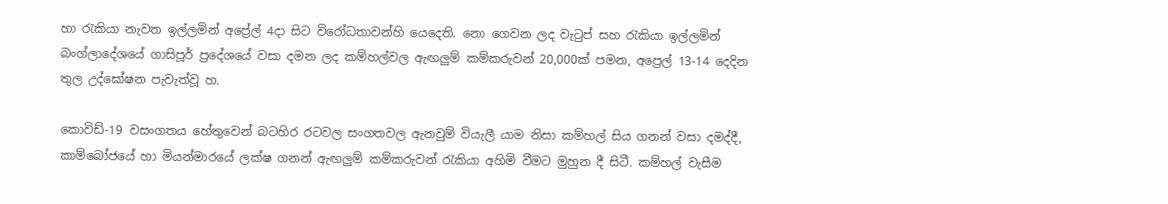හා රැකියා නැවත ඉල්ලමින් අප්‍රේල් 4දා සිට විරෝධතාවන්හි යෙදෙති. නො ගෙවන ලද වැටුප් සහ රැකියා ඉල්ලමින් බංග්ලාදේශයේ ගාසිපූර් ප්‍රදේශයේ වසා දමන ලද කම්හල්වල ඇඟලුම් කම්කරුවන් 20,000ක් පමන, අප්‍රෙල් 13-14 දෙදින තුල උද්ඝෝෂන පැවැත්වූ හ.

කොවිඩ්-19 වසංගතය හේතුවෙන් බටහිර රටවල සංගතවල ඇනවුම් වියැලී යාම නිසා කම්හල් සිය ගනන් වසා දමද්දී, කාම්බෝජයේ හා මියන්මාරයේ ලක්ෂ ගනන් ඇඟලුම් කම්කරුවන් රැකියා අහිමි වීමට මුහුන දී සිටී. කම්හල් වැසීම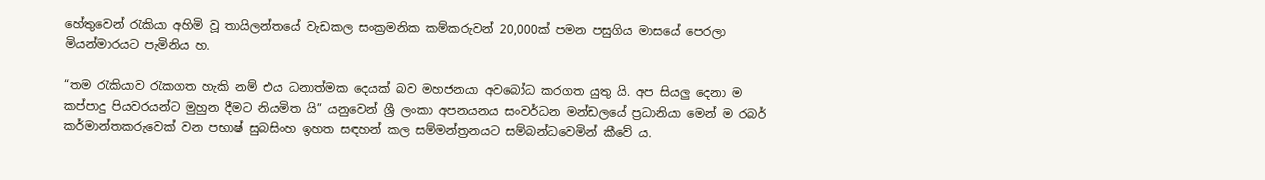හේතුවෙන් රැකියා අහිමි වූ තායිලන්තයේ වැඩකල සංක්‍රමනික කම්කරුවන් 20,000ක් පමන පසුගිය මාසයේ පෙරලා මියන්මාරයට පැමිනිය හ.

“තම රැකියාව රැකගත හැකි නම් එය ධනාත්මක දෙයක් බව මහජනයා අවබෝධ කරගත යුතු යි. අප සියලු දෙනා ම කප්පාදු පියවරයන්ට මුහුන දීමට නියමිත යි” යනුවෙන් ශ්‍රී ලංකා අපනයනය සංවර්ධන මන්ඩලයේ ප්‍රධානියා මෙන් ම රබර් කර්මාන්තකරුවෙක් වන පභාෂ් සුබසිංහ ඉහත සඳහන් කල සම්මන්ත්‍රනයට සම්බන්ධවෙමින් කීවේ ය.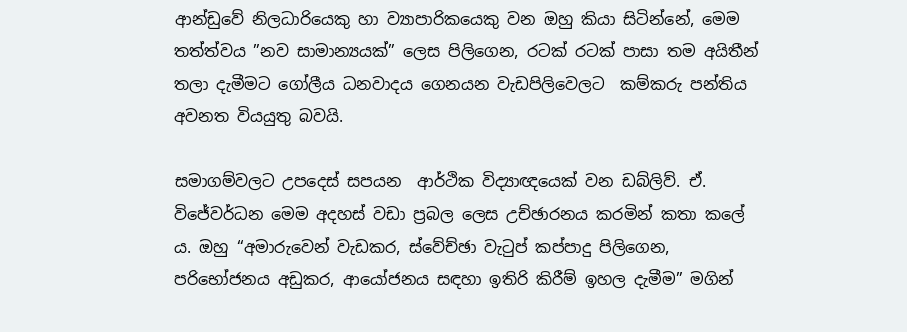ආන්ඩුවේ නිලධාරියෙකු හා ව්‍යාපාරිකයෙකු වන ඔහු කියා සිටින්නේ, මෙම තත්ත්වය ”නව සාමාන්‍යයක්” ලෙස පිලිගෙන, රටක් රටක් පාසා තම අයිතීන් තලා දැමීමට ගෝලීය ධනවාදය ගෙනයන වැඩපිලිවෙලට  කම්කරු පන්තිය අවනත වියයුතු බවයි.

සමාගම්වලට උපදෙස් සපයන  ආර්ථික විද්‍යාඥයෙක් වන ඩබ්ලිව්. ඒ. විජේවර්ධන මෙම අදහස් වඩා ප්‍රබල ලෙස උච්ඡාරනය කරමින් කතා කලේ ය. ඔහු “අමාරුවෙන් වැඩකර, ස්වේච්ඡා වැටුප් කප්පාදු පිලිගෙන, පරිභෝජනය අඩුකර, ආයෝජනය සඳහා ඉතිරි කිරීම් ඉහල දැමීම” මගින්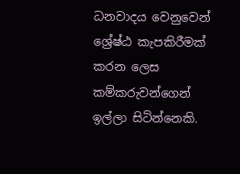ධනවාදය වෙනුවෙන් ශ්‍රේෂ්ඨ කැපකිරීමක් කරන ලෙස කම්කරුවන්ගෙන් ඉල්ලා සිටින්නෙකි.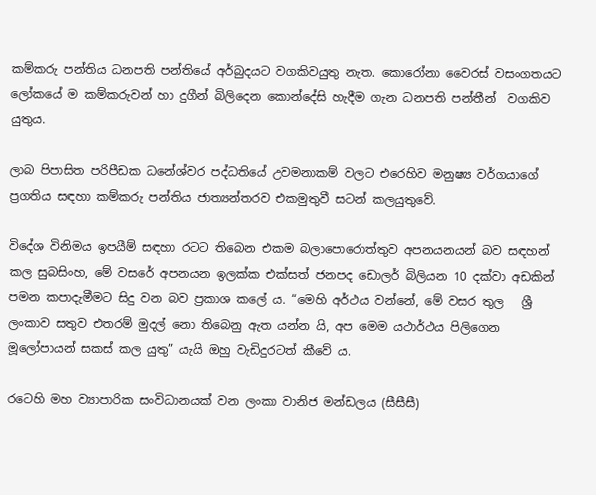කම්කරු පන්තිය ධනපති පන්තියේ අර්බුදයට වගකිවයුතු නැත. කොරෝනා වෛරස් වසංගතයට ලෝකයේ ම කම්කරුවන් හා දුගීන් බිලිදෙන කොන්දේසි හැදීම ගැන ධනපති පන්තීන්  වගකිව යුතුය.

ලාබ පිපාසිත පරිපීඩක ධනේශ්වර පද්ධතියේ උවමනාකම් වලට එරෙහිව මනුෂ්‍ය වර්ගයාගේ ප්‍රගතිය සඳහා කම්කරු පන්තිය ජාත්‍යන්තරව එකමුතුවී සටන් කලයුතුවේ.

විදේශ විනිමය ඉපයීම් සඳහා රටට තිබෙන එකම බලාපොරොත්තුව අපනයනයන් බව සඳහන් කල සුබසිංහ, මේ වසරේ අපනයන ඉලක්ක එක්සත් ජනපද ඩොලර් බිලියන 10 දක්වා අඩකින් පමන කපාදැමීමට සිදු වන බව ප්‍රකාශ කලේ ය. “මෙහි අර්ථය වන්නේ, මේ වසර තුල   ශ්‍රී ලංකාව සතුව එතරම් මුදල් නො තිබෙනු ඇත යන්න යි, අප මෙම යථාර්ථය පිලිගෙන මූලෝපායන් සකස් කල යුතු” යැයි ඔහු වැඩිදුරටත් කීවේ ය.

රටෙහි මහ ව්‍යාපාරික සංවිධානයක් වන ලංකා වානිජ මන්ඩලය (සීසීසී)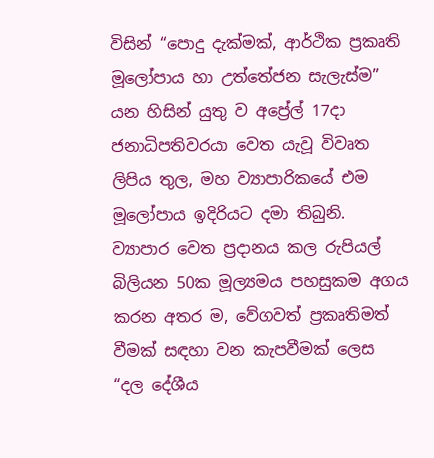විසින් “පොදු දැක්මක්, ආර්ථික ප්‍රකෘති මූලෝපාය හා උත්තේජන සැලැස්ම” යන හිසින් යුතු ව අප්‍රේල් 17දා ජනාධිපතිවරයා වෙත යැවූ විවෘත ලිපිය තුල, මහ ව්‍යාපාරිකයේ එම මූලෝපාය ඉදිරියට දමා තිබුනි. ව්‍යාපාර වෙත ප්‍රදානය කල රුපියල් බිලියන 50ක මූල්‍යමය පහසුකම අගය කරන අතර ම, වේගවත් ප්‍රකෘතිමත් වීමක් සඳහා වන කැපවීමක් ලෙස “දල දේශීය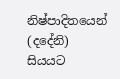නිෂ්පාදිතයෙන් (දදේනි) සියයට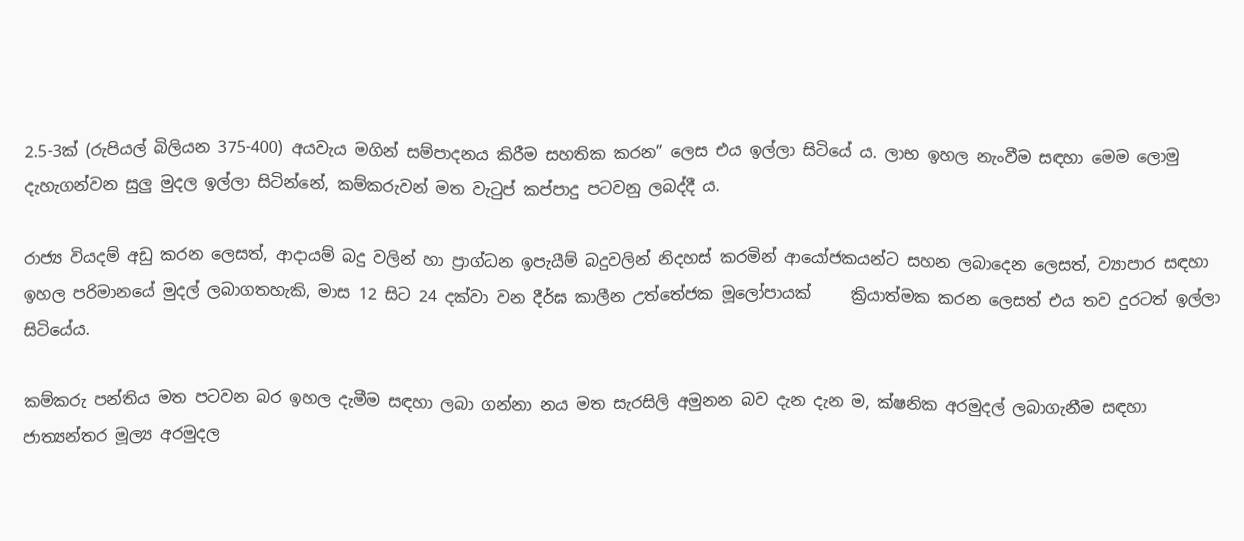2.5-3ක් (රුපියල් බිලියන 375-400) අයවැය මගින් සම්පාදනය කිරීම සහතික කරන” ලෙස එය ඉල්ලා සිටියේ ය. ලාභ ඉහල නැංවීම සඳහා මෙම ලොමු දැහැගන්වන සුලු මුදල ඉල්ලා සිටින්නේ, කම්කරුවන් මත වැටුප් කප්පාදු පටවනු ලබද්දී ය.

රාජ්‍ය වියදම් අඩු කරන ලෙසත්, ආදායම් බදු වලින් හා ප්‍රාග්ධන ඉපැයීම් බදුවලින් නිදහස් කරමින් ආයෝජකයන්ට සහන ලබාදෙන ලෙසත්, ව්‍යාපාර සඳහා ඉහල පරිමානයේ මුදල් ලබාගතහැකි, මාස 12 සිට 24 දක්වා වන දීර්ඝ කාලීන උත්තේජක මූලෝපායක්     ක්‍රියාත්මක කරන ලෙසත් එය තව දුරටත් ඉල්ලා සිටියේය.

කම්කරු පන්තිය මත පටවන බර ඉහල දැමීම සඳහා ලබා ගන්නා නය මත සැරසිලි අමුනන බව දැන දැන ම, ක්ෂනික අරමුදල් ලබාගැනීම සඳහා ජාත්‍යන්තර මූල්‍ය අරමුදල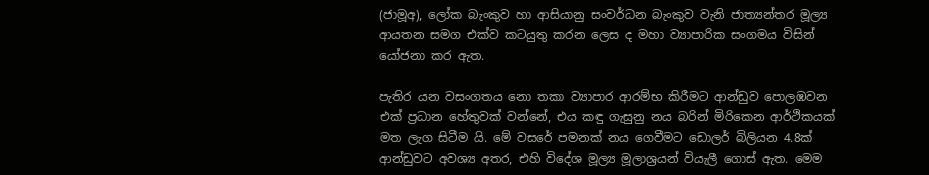(ජාමූඅ), ලෝක බැංකුව හා ආසියානු සංවර්ධන බැංකුව වැනි ජාත්‍යන්තර මූල්‍ය ආයතන සමග එක්ව කටයුතු කරන ලෙස ද මහා ව්‍යාපාරික සංගමය විසින් යෝජනා කර ඇත.

පැතිර යන වසංගතය නො තකා ව්‍යාපාර ආරම්භ කිරීමට ආන්ඩුව පොලඹවන එක් ප්‍රධාන හේතුවක් වන්නේ, එය කඳු ගැසුනු නය බරින් මිරිකෙන ආර්ථිකයක් මත ලැග සිටීම යි. මේ වසරේ පමනක් නය ගෙවීමට ඩොලර් බිලියන 4.8ක් ආන්ඩුවට අවශ්‍ය අතර, එහි විදේශ මූල්‍ය මූලාශ්‍රයන් වියැලී ගොස් ඇත. මෙම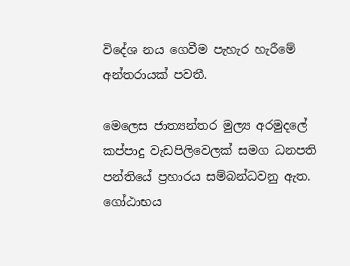විදේශ නය ගෙවීම පැහැර හැරීමේ අන්තරායක් පවතී.

මෙලෙස ජාත්‍යන්තර මුල්‍ය අරමුදලේ කප්පාදු වැඩපිලිවෙලක් සමග ධනපති පන්තියේ ප්‍රහාරය සම්බන්ධවනු ඇත. ගෝඨාභය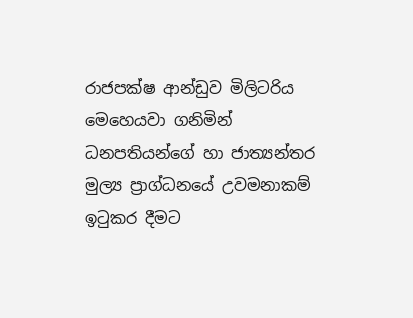රාජපක්ෂ ආන්ඩුව මිලිටරිය මෙහෙයවා ගනිමින් ධනපතියන්ගේ හා ජාත්‍යන්තර මුල්‍ය ප්‍රාග්ධනයේ උවමනාකම්  ඉටුකර දීමට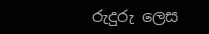රුදුරු ලෙස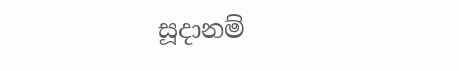සූදානම්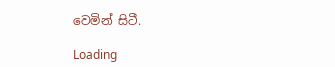වෙමින් සිටී.

Loading